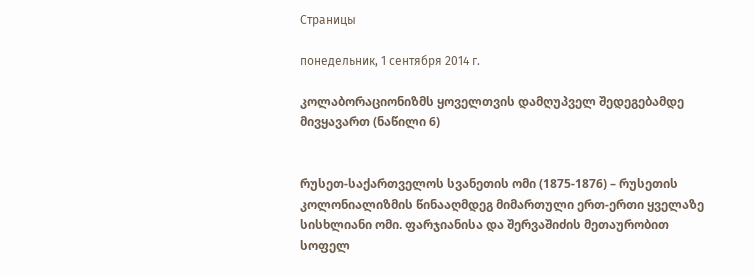Страницы

понедельник, 1 сентября 2014 г.

კოლაბორაციონიზმს ყოველთვის დამღუპველ შედეგებამდე მივყავართ (ნაწილი 6)


რუსეთ-საქართველოს სვანეთის ომი (1875-1876) – რუსეთის კოლონიალიზმის წინააღმდეგ მიმართული ერთ-ერთი ყველაზე სისხლიანი ომი. ფარჯიანისა და შერვაშიძის მეთაურობით სოფელ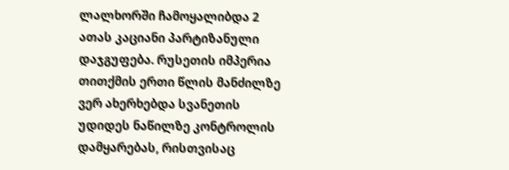ლალხორში ჩამოყალიბდა 2 ათას კაციანი პარტიზანული დაჯგუფება. რუსეთის იმპერია თითქმის ერთი წლის მანძილზე ვერ ახერხებდა სვანეთის უდიდეს ნაწილზე კონტროლის დამყარებას, რისთვისაც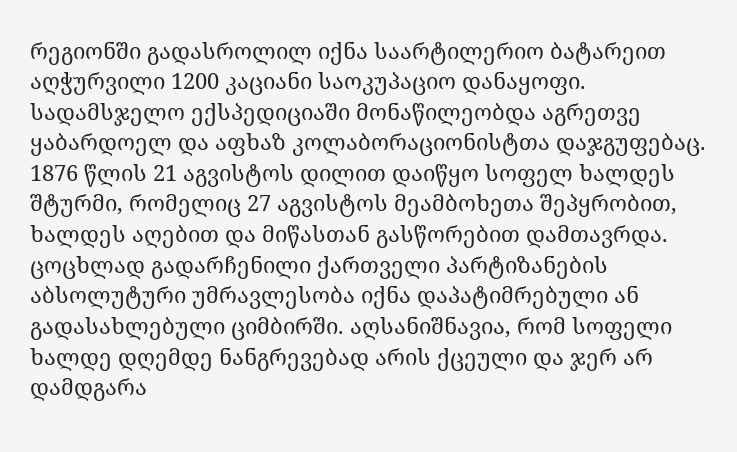რეგიონში გადასროლილ იქნა საარტილერიო ბატარეით აღჭურვილი 1200 კაციანი საოკუპაციო დანაყოფი. სადამსჯელო ექსპედიციაში მონაწილეობდა აგრეთვე ყაბარდოელ და აფხაზ კოლაბორაციონისტთა დაჯგუფებაც. 1876 წლის 21 აგვისტოს დილით დაიწყო სოფელ ხალდეს შტურმი, რომელიც 27 აგვისტოს მეამბოხეთა შეპყრობით, ხალდეს აღებით და მიწასთან გასწორებით დამთავრდა. ცოცხლად გადარჩენილი ქართველი პარტიზანების აბსოლუტური უმრავლესობა იქნა დაპატიმრებული ან გადასახლებული ციმბირში. აღსანიშნავია, რომ სოფელი ხალდე დღემდე ნანგრევებად არის ქცეული და ჯერ არ დამდგარა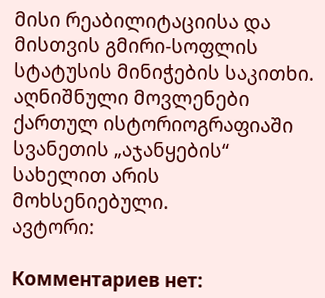მისი რეაბილიტაციისა და მისთვის გმირი-სოფლის სტატუსის მინიჭების საკითხი.  აღნიშნული მოვლენები ქართულ ისტორიოგრაფიაში სვანეთის „აჯანყების“ სახელით არის მოხსენიებული.
ავტორი:

Комментариев нет: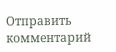Отправить комментарий